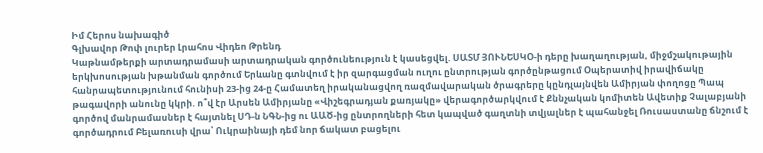Իմ Հերոս նախագիծ
Գլխավոր Թոփ լուրեր Լրահոս Վիդեո Թրենդ
Կաթնամթերքի արտադրամասի արտադրական գործունեություն է կասեցվել. ՍԱՏՄ ՅՈՒՆԵՍԿՕ-ի դերը խաղաղության, միջմշակութային երկխոսության խթանման գործում Երևանը գտնվում է իր զարգացման ուղու ընտրության գործընթացում Օպերատիվ իրավիճակը հանրապետությունում հունիսի 23-ից 24-ը Համատեղ իրականացվող ռազմավարական ծրագրերը կընդլայնվեն Ամիրյան փողոցը Պապ թագավորի անունը կկրի. ո՞վ էր Արսեն Ամիրյանը «Վիշեգրադյան քառյակը» վերագործարկվում է Քննչական կոմիտեն Ավետիք Չալաբյանի գործով մանրամասներ է հայտնել ՍԴ-ն ՆԳՆ-ից ու ԱԱԾ-ից ընտրողների հետ կապված գաղտնի տվյալներ է պահանջել Ռուսաստանը ճնշում է գործադրում Բելառուսի վրա՝ Ուկրաինայի դեմ նոր ճակատ բացելու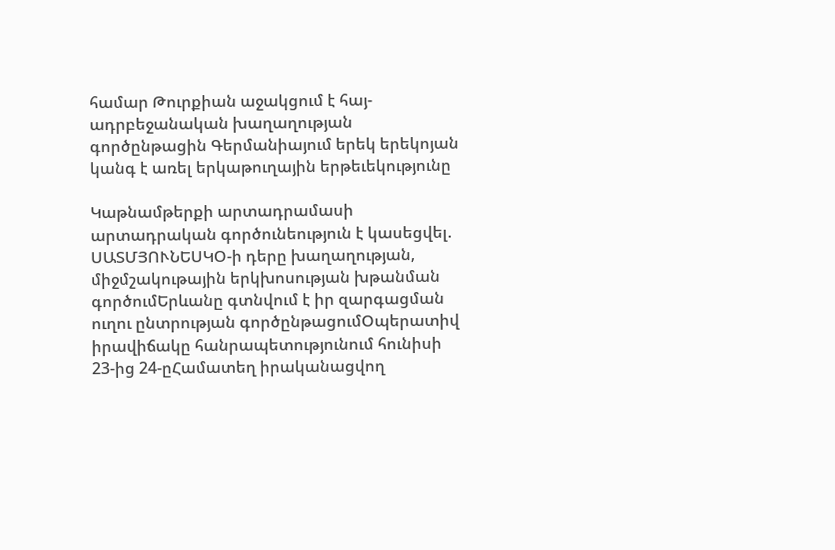համար Թուրքիան աջակցում է հայ-ադրբեջանական խաղաղության գործընթացին Գերմանիայում երեկ երեկոյան կանգ է առել երկաթուղային երթեւեկությունը

Կաթնամթերքի արտադրամասի արտադրական գործունեություն է կասեցվել. ՍԱՏՄՅՈՒՆԵՍԿՕ-ի դերը խաղաղության, միջմշակութային երկխոսության խթանման գործումԵրևանը գտնվում է իր զարգացման ուղու ընտրության գործընթացումՕպերատիվ իրավիճակը հանրապետությունում հունիսի 23-ից 24-ըՀամատեղ իրականացվող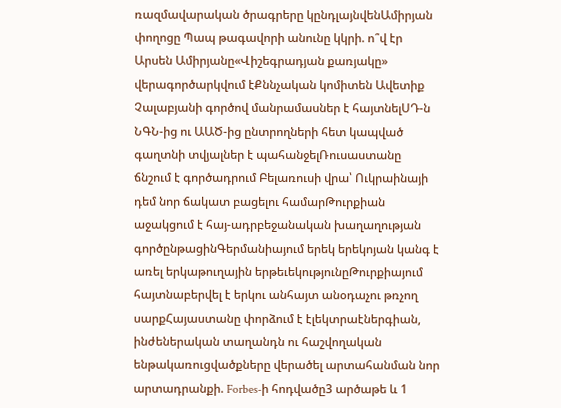ռազմավարական ծրագրերը կընդլայնվենԱմիրյան փողոցը Պապ թագավորի անունը կկրի. ո՞վ էր Արսեն Ամիրյանը«Վիշեգրադյան քառյակը» վերագործարկվում էՔննչական կոմիտեն Ավետիք Չալաբյանի գործով մանրամասներ է հայտնելՍԴ-ն ՆԳՆ-ից ու ԱԱԾ-ից ընտրողների հետ կապված գաղտնի տվյալներ է պահանջելՌուսաստանը ճնշում է գործադրում Բելառուսի վրա՝ Ուկրաինայի դեմ նոր ճակատ բացելու համարԹուրքիան աջակցում է հայ-ադրբեջանական խաղաղության գործընթացինԳերմանիայում երեկ երեկոյան կանգ է առել երկաթուղային երթեւեկությունըԹուրքիայում հայտնաբերվել է երկու անհայտ անօդաչու թռչող սարքՀայաստանը փորձում է էլեկտրաէներգիան, ինժեներական տաղանդն ու հաշվողական ենթակառուցվածքները վերածել արտահանման նոր արտադրանքի. Forbes-ի հոդվածը3 արծաթե և 1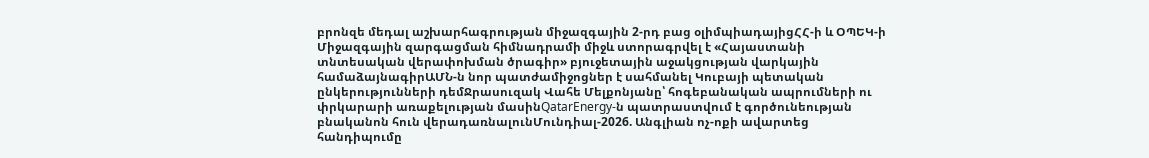բրոնզե մեդալ աշխարհագրության միջազգային 2-րդ բաց օլիմպիադայիցՀՀ-ի և ՕՊԵԿ-ի Միջազգային զարգացման հիմնադրամի միջև ստորագրվել է «Հայաստանի տնտեսական վերափոխման ծրագիր» բյուջետային աջակցության վարկային համաձայնագիրԱՄՆ-ն նոր պատժամիջոցներ է սահմանել Կուբայի պետական ընկերությունների դեմՋրասուզակ Վահե Մելքոնյանը՝ հոգեբանական ապրումների ու փրկարարի առաքելության մասինQatarEnergy-ն պատրաստվում է գործունեության բնականոն հուն վերադառնալունՄունդիալ-2026. Անգլիան ոչ-ոքի ավարտեց հանդիպումը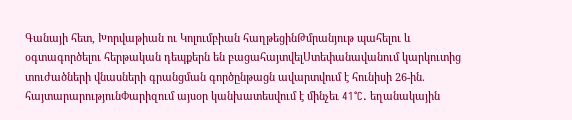Գանայի հետ, Խորվաթիան ու Կոլումբիան հաղթեցինԹմրանյութ պահելու և օգտագործելու հերթական դեպքերն են բացահայտվելՍտեփանավանում կարկուտից տուժածների վնասների գրանցման գործընթացն ավարտվում է հունիսի 26-ին. հայտարարությունՓարիզում այսօր կանխատեսվում է մինչեւ 41°C. եղանակային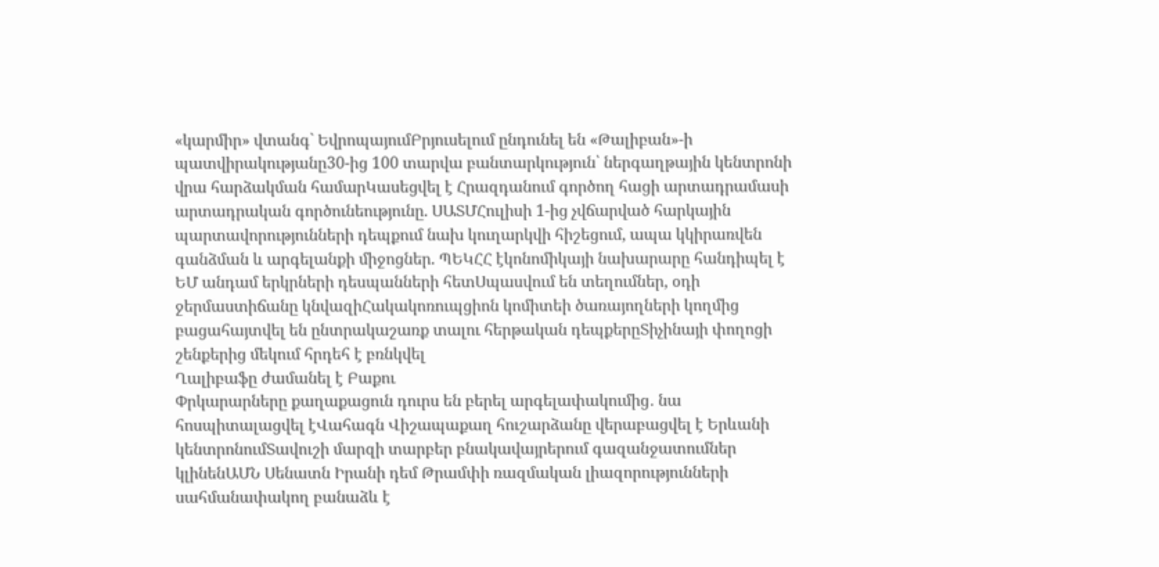«կարմիր» վտանգ` ԵվրոպայումԲրյուսելում ընդունել են «Թալիբան»-ի պատվիրակությանը30-ից 100 տարվա բանտարկություն՝ ներգաղթային կենտրոնի վրա հարձակման համարԿասեցվել է Հրազդանում գործող հացի արտադրամասի արտադրական գործունեությունը. ՍԱՏՄՀուլիսի 1-ից չվճարված հարկային պարտավորությունների դեպքում նախ կուղարկվի հիշեցում, ապա կկիրառվեն գանձման և արգելանքի միջոցներ. ՊԵԿՀՀ էկոնոմիկայի նախարարը հանդիպել է ԵՄ անդամ երկրների դեսպանների հետՍպասվում են տեղումներ, օդի ջերմաստիճանը կնվազիՀակակոռուպցիոն կոմիտեի ծառայողների կողմից բացահայտվել են ընտրակաշառք տալու հերթական դեպքերըՏիչինայի փողոցի շենքերից մեկում հրդեհ է բռնկվել
Ղալիբաֆը ժամանել է Բաքու
Փրկարարները քաղաքացուն դուրս են բերել արգելափակումից․ նա հոսպիտալացվել էՎահագն Վիշապաքաղ հուշարձանը վերաբացվել է Երևանի կենտրոնումՏավուշի մարզի տարբեր բնակավայրերում գազանջատումներ կլինենԱՄՆ Սենատն Իրանի դեմ Թրամփի ռազմական լիազորությունների սահմանափակող բանաձև է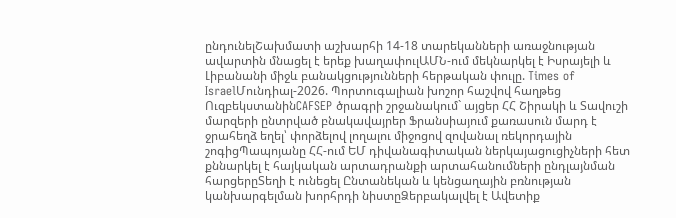ընդունելՇախմատի աշխարհի 14-18 տարեկանների առաջնության ավարտին մնացել է երեք խաղափուլԱՄՆ-ում մեկնարկել է Իսրայելի և Լիբանանի միջև բանակցությունների հերթական փուլը. Times of IsraelՄունդիալ-2026. Պորտուգալիան խոշոր հաշվով հաղթեց ՈւզբեկստանինCAFSEP ծրագրի շրջանակում` այցեր ՀՀ Շիրակի և Տավուշի մարզերի ընտրված բնակավայրեր Ֆրանսիայում քառասուն մարդ է ջրահեղձ եղել՝ փորձելով լողալու միջոցով զովանալ ռեկորդային շոգիցՊապոյանը ՀՀ-ում ԵՄ դիվանագիտական ներկայացուցիչների հետ քննարկել է հայկական արտադրանքի արտահանումների ընդլայնման հարցերըՏեղի է ունեցել Ընտանեկան և կենցաղային բռնության կանխարգելման խորհրդի նիստըՁերբակալվել է Ավետիք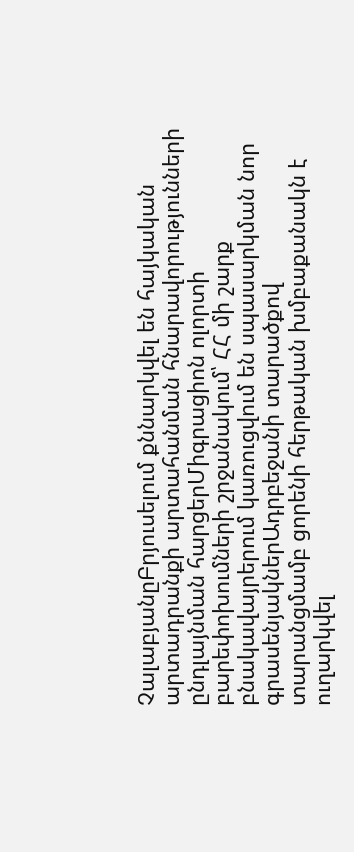ՉալաբյանըԲրյուսելում քննարկվել են հայկական արտադրանքի արտահանման հնարավորությունների ընդլայնման հարցերՄիգրացիոն ոլորտի բարեփոխումների շրջանակում՝ ՀՀ մի շարք բնակավայրերում կառուցվում են սպասարկման նոր գրասենյակներԱդրբեջանի տարածքով տարանցմամբ ցորենի հերթական խմբաքանակն է ուղարկվել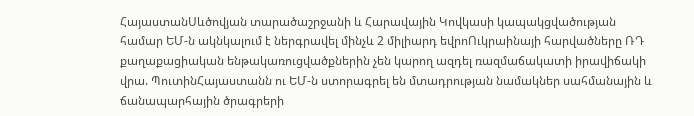ՀայաստանՍևծովյան տարածաշրջանի և Հարավային Կովկասի կապակցվածության համար ԵՄ-ն ակնկալում է ներգրավել մինչև 2 միլիարդ եվրոՈւկրաինայի հարվածները ՌԴ քաղաքացիական ենթակառուցվածքներին չեն կարող ազդել ռազմաճակատի իրավիճակի վրա. ՊուտինՀայաստանն ու ԵՄ-ն ստորագրել են մտադրության նամակներ սահմանային և ճանապարհային ծրագրերի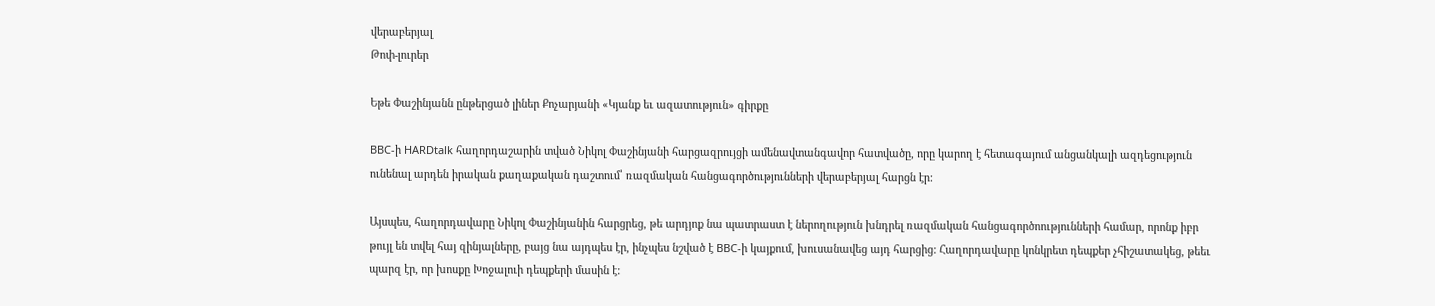վերաբերյալ
Թոփ-լուրեր

Եթե Փաշինյանն ընթերցած լիներ Քոչարյանի «Կյանք եւ ազատություն» գիրքը

BBC-ի HARDtalk հաղորդաշարին տված Նիկոլ Փաշինյանի հարցազրույցի ամենավտանգավոր հատվածը, որը կարող է հետագայում անցանկալի ազդեցություն ունենալ արդեն իրական քաղաքական դաշտում՝ ռազմական հանցագործությունների վերաբերյալ հարցն էր:

Այսպես, հաղորդավարը Նիկոլ Փաշինյանին հարցրեց, թե արդյոք նա պատրաստ է ներողություն խնդրել ռազմական հանցագործոությունների համար, որոնք իբր թույլ են տվել հայ զինյալները, բայց նա այդպես էր, ինչպես նշված է BBC-ի կայքում, խուսանավեց այդ հարցից: Հաղորդավարը կոնկրետ դեպքեր չհիշատակեց, թեեւ պարզ էր, որ խոսքը Խոջալուի դեպքերի մասին է: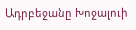Ադրբեջանը Խոջալուի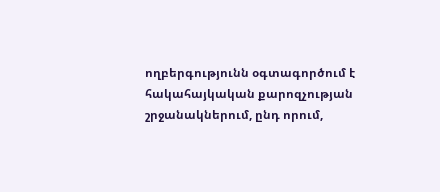ողբերգությունն օգտագործում է հակահայկական քարոզչության շրջանակներում, ընդ որում,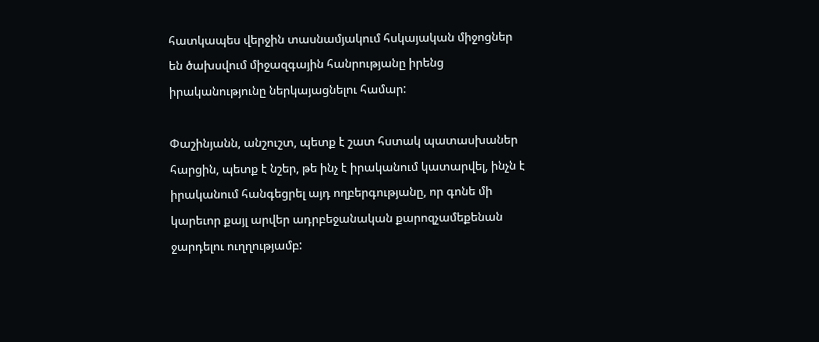հատկապես վերջին տասնամյակում հսկայական միջոցներ են ծախսվում միջազգային հանրությանը իրենց իրականությունը ներկայացնելու համար:

Փաշինյանն, անշուշտ, պետք է շատ հստակ պատասխաներ հարցին, պետք է նշեր, թե ինչ է իրականում կատարվել, ինչն է իրականում հանգեցրել այդ ողբերգությանը, որ գոնե մի կարեւոր քայլ արվեր ադրբեջանական քարոզչամեքենան ջարդելու ուղղությամբ: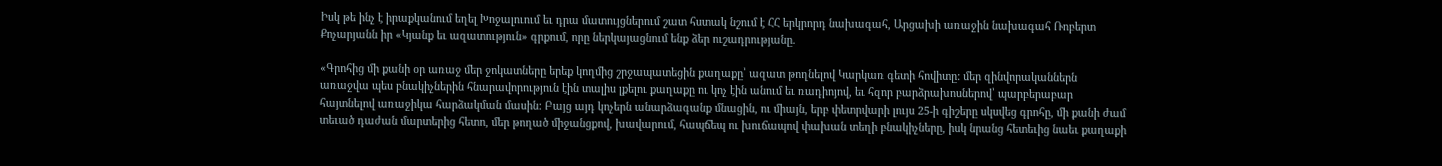Իսկ թե ինչ է իրաքկանում եղել Խոջալուում եւ դրա մատույցներում շատ հստակ նշում է ՀՀ երկրորդ նախագահ, Արցախի առաջին նախագահ Ռոբերտ Քոչարյանն իր «Կյանք եւ ազատություն» գրքում, որը ներկայացնում ենք ձեր ուշադրությանը.

«Գրոհից մի քանի օր առաջ մեր ջոկատները երեք կողմից շրջապատեցին քաղաքը՝ ազատ թողնելով Կարկառ գետի հովիտը: մեր զինվորականներն առաջվա պես բնակիչներին հնարավորություն էին տալիս լքելու քաղաքը ու կոչ էին անում եւ ռադիոյով, եւ հզոր բարձրախոսներով՝ պարբերաբար հայտնելով առաջիկա հարձակման մասին: Բայց այդ կոչերն անարձագանք մնացին, ու միայն, երբ փետրվարի լույս 25-ի գիշերը սկսվեց գրոհը, մի քանի ժամ տեւած դաժան մարտերից հետո, մեր թողած միջանցքով, խավարում, հապճեպ ու խուճապով փախան տեղի բնակիչները, իսկ նրանց հետեւից նաեւ քաղաքի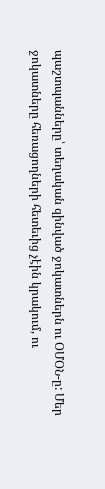պաշտպանները՝ տեղական զինված ջոկատներն ու ՕՄՕՆ-ը: Մեր ջոկատները հեռացողների հետեւից չէին կրակում, ու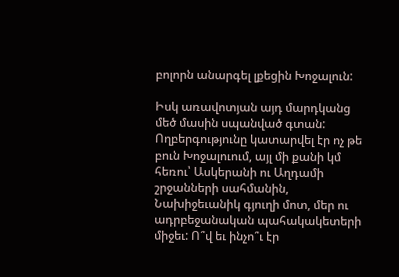բոլորն անարգել լքեցին Խոջալուն:

Իսկ առավոտյան այդ մարդկանց մեծ մասին սպանված գտան: Ողբերգությունը կատարվել էր ոչ թե բուն Խոջալուում, այլ մի քանի կմ հեռու՝ Ասկերանի ու Աղդամի շրջանների սահմանին, Նախիջեւանիկ գյուղի մոտ, մեր ու ադրբեջանական պահակակետերի միջեւ: Ո՞վ եւ ինչո՞ւ էր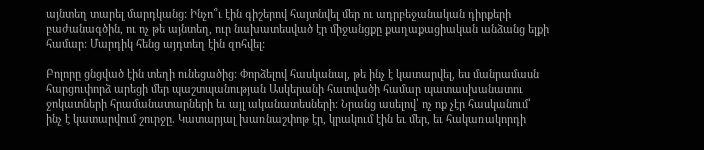այնտեղ տարել մարդկանց: Ինչո՞ւ էին գիշերով հայտնվել մեր ու ադրբեջանական դիրքերի բաժանագծին, ու ոչ թե այնտեղ, ուր նախատեսված էր միջանցքը քաղաքացիական անձանց ելքի համար: Մարդիկ հենց այդտեղ էին զոհվել:

Բոլորը ցնցված էին տեղի ունեցածից: Փորձելով հասկանալ, թե ինչ է կատարվել, ես մանրամասն հարցուփորձ արեցի մեր պաշտպանության Ասկերանի հատվածի համար պատասխանատու ջոկատների հրամանատարների եւ այլ ականատեսների: Նրանց ասելով՝ ոչ ոք չէր հասկանում՝ ինչ է կատարվում շուրջը. Կատարյալ խառնաշփոթ էր, կրակում էին եւ մեր, եւ հակառակորդի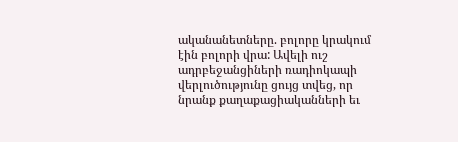ականանետները. բոլորը կրակում էին բոլորի վրա: Ավելի ուշ ադրբեջանցիների ռադիոկապի վերլուծությունը ցույց տվեց, որ նրանք քաղաքացիականների եւ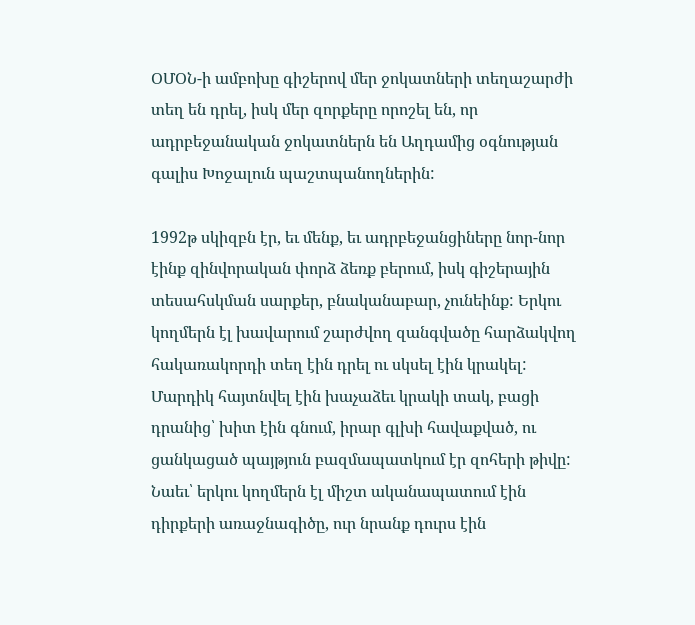ՕՄՕՆ-ի ամբոխը գիշերով մեր ջոկատների տեղաշարժի տեղ են դրել, իսկ մեր զորքերը որոշել են, որ ադրբեջանական ջոկատներն են Աղդամից օգնության գալիս Խոջալուն պաշտպանողներին:

1992թ սկիզբն էր, եւ մենք, եւ ադրբեջանցիները նոր-նոր էինք զինվորական փորձ ձեռք բերում, իսկ գիշերային տեսահսկման սարքեր, բնականաբար, չունեինք: Երկու կողմերն էլ խավարում շարժվող զանգվածը հարձակվող հակառակորդի տեղ էին դրել ու սկսել էին կրակել: Մարդիկ հայտնվել էին խաչաձեւ կրակի տակ, բացի դրանից՝ խիտ էին գնում, իրար գլխի հավաքված, ու ցանկացած պայթյուն բազմապատկում էր զոհերի թիվը: Նաեւ՝ երկու կողմերն էլ միշտ ականապատում էին դիրքերի առաջնագիծը, ուր նրանք դուրս էին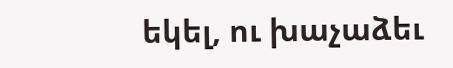եկել, ու խաչաձեւ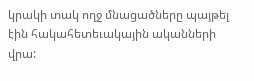կրակի տակ ողջ մնացածները պայթել էին հակահետեւակային ականների վրա: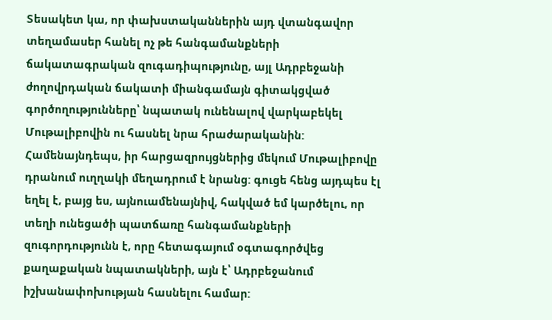Տեսակետ կա, որ փախստականներին այդ վտանգավոր տեղամասեր հանել ոչ թե հանգամանքների ճակատագրական զուգադիպությունը, այլ Ադրբեջանի ժողովրդական ճակատի միանգամայն գիտակցված գործողությունները՝ նպատակ ունենալով վարկաբեկել Մութալիբովին ու հասնել նրա հրաժարականին: Համենայնդեպս, իր հարցազրույցներից մեկում Մութալիբովը դրանում ուղղակի մեղադրում է նրանց: գուցե հենց այդպես էլ եղել է, բայց ես, այնուամենայնիվ, հակված եմ կարծելու, որ տեղի ունեցածի պատճառը հանգամանքների զուգորդությունն է, որը հետագայում օգտագործվեց քաղաքական նպատակների, այն է՝ Ադրբեջանում իշխանափոխության հասնելու համար: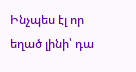Ինչպես էլ որ եղած լինի՝ դա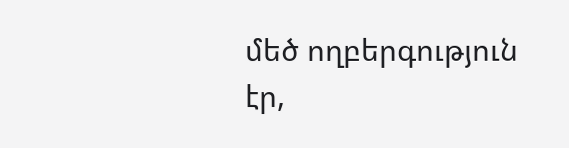մեծ ողբերգություն էր,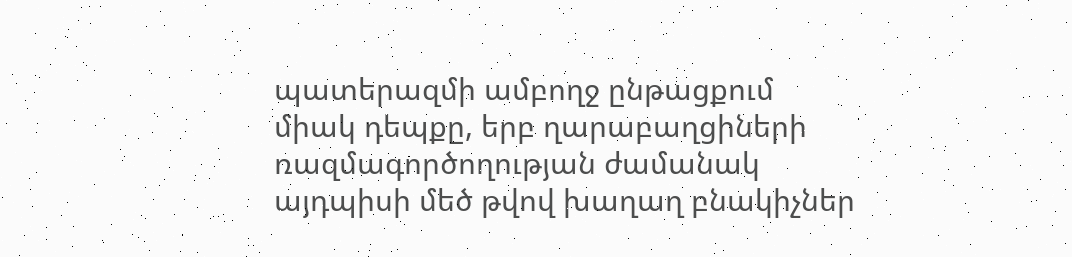պատերազմի ամբողջ ընթացքում միակ դեպքը, երբ ղարաբաղցիների ռազմագործողության ժամանակ այդպիսի մեծ թվով խաղաղ բնակիչներ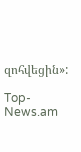զոհվեցին»:

Top-News.am